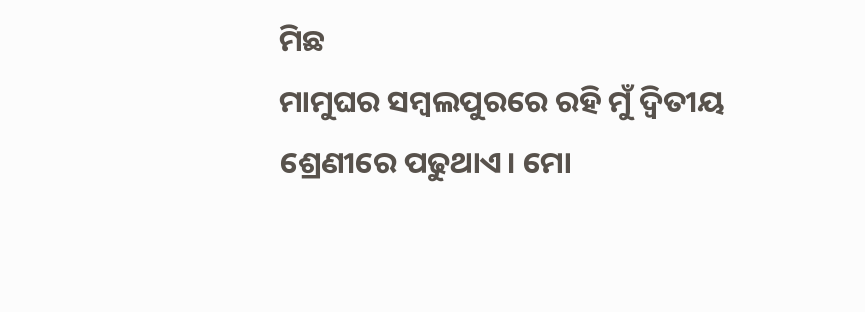ମିଛ
ମାମୁଘର ସମ୍ବଲପୁରରେ ରହି ମୁଁ ଦ୍ଵିତୀୟ ଶ୍ରେଣୀରେ ପଢୁଥାଏ। ମୋ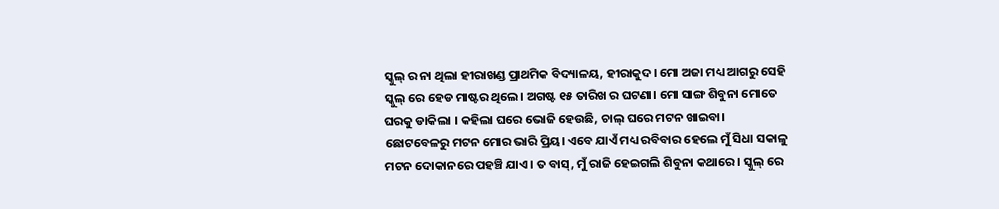ସ୍କୁଲ୍ ର ନା ଥିଲା ହୀରାଖଣ୍ଡ ପ୍ରାଥମିକ ବିଦ୍ୟାଳୟ, ହୀରାକୁଦ। ମୋ ଅଜା ମଧ୍ୟ ଆଗରୁ ସେହି ସ୍କୁଲ୍ ରେ ହେଡ ମାଷ୍ଟର ଥିଲେ। ଅଗଷ୍ଟ ୧୫ ତାରିଖ ର ଘଟଣା। ମୋ ସାଙ୍ଗ ଶିବୁନା ମୋତେ ଘରକୁ ଡାକିଲା । କହିଲା ଘରେ ଭୋଜି ହେଉଛି, ଚାଲ୍ ଘରେ ମଟନ ଖାଇବା। ଛୋଟବେଳରୁ ମଟନ ମୋର ଭାରି ପ୍ରିୟ। ଏବେ ଯାଏଁ ମଧ୍ୟ ରବିବାର ହେଲେ ମୁଁ ସିଧା ସକାଳୁ ମଟନ ଦୋକାନରେ ପହଞ୍ଚି ଯାଏ। ତ ବାସ୍, ମୁଁ ରାଜି ହେଇଗଲି ଶିବୁନା କଥାରେ । ସ୍କୁଲ୍ ରେ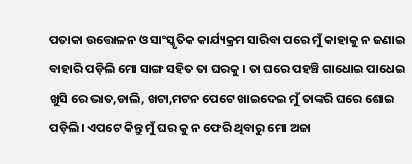ପତାକା ଉତ୍ତୋଳନ ଓ ସାଂସ୍କୃତିକ କାର୍ଯ୍ୟକ୍ରମ ସାରିବା ପରେ ମୁଁ କାହାକୁ ନ ଜଣାଇ ବାହାରି ପଡ଼ିଲି ମୋ ସାଙ୍ଗ ସହିତ ତା ଘରକୁ । ତା ଘରେ ପହଞ୍ଚି ଗାଧୋଇ ପାଧେଇ ଖୁସି ରେ ଭାତ,ଡାଲି, ଖଟା,ମଟନ ପେଟେ ଖାଇଦେଇ ମୁଁ ତାଙ୍କରି ଘରେ ଶୋଇ ପଡ଼ିଲି। ଏପଟେ କିନ୍ତୁ ମୁଁ ଘର କୁ ନ ଫେରି ଥିବାରୁ ମୋ ଅଜା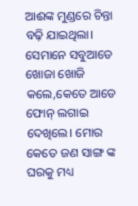ଆଈଙ୍କ ମୁଣ୍ଡରେ ଚିନ୍ତା ବଢ଼ି ଯାଇଥିଲା। ସେମାନେ ସବୁଆଡେ ଖୋଜା ଖୋଜି କଲେ,କେତେ ଆଡେ ଫୋନ୍ ଲଗାଇ ଦେଖିଲେ। ମୋର କେତେ ଜଣ ସାଙ୍ଗ ଙ୍କ ଘରକୁ ମଧ୍ୟ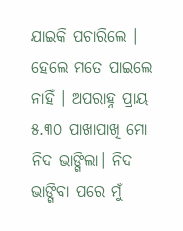ଯାଇକି ପଚାରିଲେ । ହେଲେ ମତେ ପାଇଲେ ନାହିଁ । ଅପରାହ୍ନ ପ୍ରାୟ ୫.୩୦ ପାଖାପାଖି ମୋ ନିଦ ଭାଙ୍ଗିଲା। ନିଦ ଭାଙ୍ଗିବା ପରେ ମୁଁ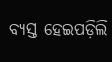ବ୍ୟସ୍ତ ହେଇପଡ଼ିଲି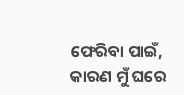ଫେରିବା ପାଇଁ, କାରଣ ମୁଁ ଘରେ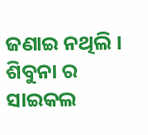ଜଣାଇ ନଥିଲି । ଶିବୁନା ର ସାଇକଲ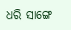ଧରି ସାଙ୍ଗେ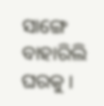ସାଙ୍ଗେ ବାହାରିଲି ଘରକୁ ।